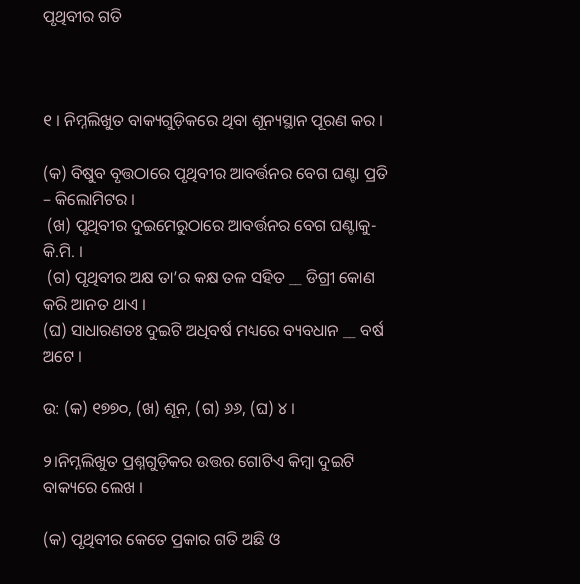ପୃଥିବୀର ଗତି



୧ । ନିମ୍ନଲିଖୁତ ବାକ୍ୟଗୁଡ଼ିକରେ ଥିବା ଶୂନ୍ୟସ୍ଥାନ ପୂରଣ କର ।

(କ) ବିଷୁବ ବୃତ୍ତଠାରେ ପୃଥିବୀର ଆବର୍ତ୍ତନର ବେଗ ଘଣ୍ଟା ପ୍ରତି – କିଲୋମିଟର ।
 (ଖ) ପୃଥିବୀର ଦୁଇମେରୁଠାରେ ଆବର୍ତ୍ତନର ବେଗ ଘଣ୍ଟାକୁ- କି.ମି. ।
 (ଗ) ପୃଥିବୀର ଅକ୍ଷ ତା’ର କକ୍ଷ ତଳ ସହିତ __ ଡିଗ୍ରୀ କୋଣ କରି ଆନତ ଥାଏ ।
(ଘ) ସାଧାରଣତଃ ଦୁଇଟି ଅଧିବର୍ଷ ମଧ୍ୟରେ ବ୍ୟବଧାନ __ ବର୍ଷ ଅଟେ ।

ଉ: (କ) ୧୭୭୦, (ଖ) ଶୂନ, (ଗ) ୬୬, (ଘ) ୪ ।

୨।ନିମ୍ନଲିଖୁତ ପ୍ରଶ୍ନଗୁଡ଼ିକର ଉତ୍ତର ଗୋଟିଏ କିମ୍ବା ଦୁଇଟି ବାକ୍ୟରେ ଲେଖ ।

(କ) ପୃଥିବୀର କେତେ ପ୍ରକାର ଗତି ଅଛି ଓ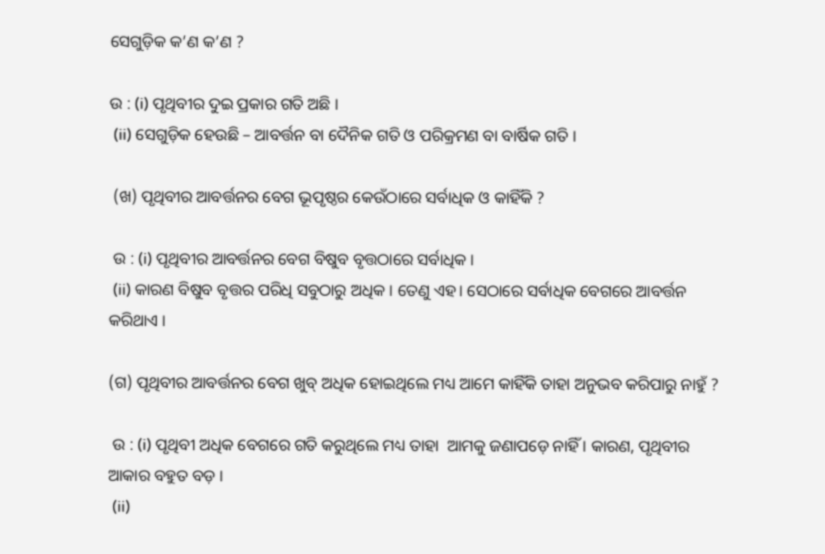ସେଗୁଡ଼ିକ କ’ଣ କ’ଣ ?

ଉ : (i) ପୃଥିବୀର ଦୁଇ ପ୍ରକାର ଗତି ଅଛି ।
 (ii) ସେଗୁଡ଼ିକ ହେଉଛି – ଆବର୍ତ୍ତନ ବା ଦୈନିକ ଗତି ଓ ପରିକ୍ରମଣ ବା ବାର୍ଷିକ ଗତି ।

 (ଖ) ପୃଥିବୀର ଆବର୍ତ୍ତନର ବେଗ ଭୂପୃଷ୍ଠର କେଉଁଠାରେ ସର୍ବାଧିକ ଓ କାହିଁକି ?

 ଉ : (i) ପୃଥିବୀର ଆବର୍ତ୍ତନର ବେଗ ବିଷୁବ ବୃତ୍ତଠାରେ ସର୍ବାଧିକ ।
 (ii) କାରଣ ବିଷୁବ ବୃତ୍ତର ପରିଧି ସବୁଠାରୁ ଅଧିକ । ତେଣୁ ଏହ। ସେଠାରେ ସର୍ବାଧିକ ବେଗରେ ଆବର୍ତ୍ତନ କରିଥାଏ ।

(ଗ) ପୃଥିବୀର ଆବର୍ତ୍ତନର ବେଗ ଖୁବ୍ ଅଧିକ ହୋଇଥିଲେ ମଧ୍ୟ ଆମେ କାହିଁକି ତାହା ଅନୁଭବ କରିପାରୁ ନାହୁଁ ?

 ଉ : (i) ପୃଥିବୀ ଅଧିକ ବେଗରେ ଗତି କରୁଥିଲେ ମଧ୍ୟ ତାହା  ଆମକୁ ଜଣାପଡ଼େ ନାହିଁ । କାରଣ, ପୃଥିବୀର ଆକାର ବହୁତ ବଡ଼ ।
 (ii)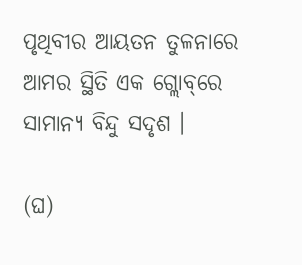ପୃଥିବୀର ଆୟତନ ତୁଳନାରେ ଆମର ସ୍ଥିତି ଏକ ଗ୍ଲୋବ୍‌ରେ ସାମାନ୍ୟ ବିନ୍ଦୁ ସଦୃଶ ।

(ଘ)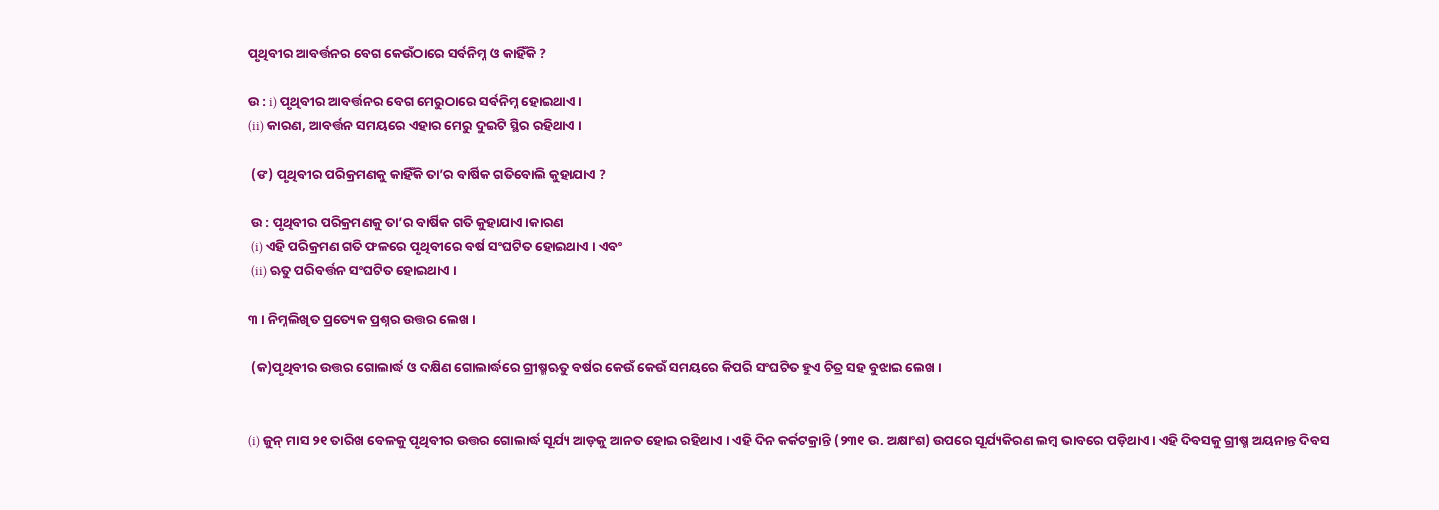ପୃଥିବୀର ଆବର୍ତ୍ତନର ବେଗ କେଉଁଠାରେ ସର୍ବନିମ୍ନ ଓ କାହିଁକି ?

ଉ : i) ପୃଥିବୀର ଆବର୍ତ୍ତନର ବେଗ ମେରୁଠାରେ ସର୍ବନିମ୍ନ ହୋଇଥାଏ ।
(ii) କାରଣ, ଆବର୍ତ୍ତନ ସମୟରେ ଏହାର ମେରୁ ଦୁଇଟି ସ୍ଥିର ରହିଥାଏ ।

 (ଙ) ପୃଥିବୀର ପରିକ୍ରମଣକୁ କାହିଁକି ତା’ର ବାର୍ଷିକ ଗତିବୋଲି କୁହାଯାଏ ?

 ଉ : ପୃଥିବୀର ପରିକ୍ରମଣକୁ ତା’ର ବାର୍ଷିକ ଗତି କୁହାଯାଏ।କାରଣ
 (i) ଏହି ପରିକ୍ରମଣ ଗତି ଫଳରେ ପୃଥିବୀରେ ବର୍ଷ ସଂଘଟିତ ହୋଇଥାଏ । ଏବଂ
 (ii) ଋତୁ ପରିବର୍ତ୍ତନ ସଂଘଟିତ ହୋଇଥାଏ ।

୩ । ନିମ୍ନଲିଖିତ ପ୍ରତ୍ୟେକ ପ୍ରଶ୍ନର ଉତ୍ତର ଲେଖ ।

 (କ)ପୃଥିବୀର ଉତ୍ତର ଗୋଲାର୍ଦ୍ଧ ଓ ଦକ୍ଷିଣ ଗୋଲାର୍ଦ୍ଧରେ ଗ୍ରୀଷ୍ମଋତୁ ବର୍ଷର କେଉଁ କେଉଁ ସମୟରେ କିପରି ସଂଘଟିତ ହୁଏ ଚିତ୍ର ସହ ବୁଝାଇ ଲେଖ ।


(i) ଜୁନ୍ ମାସ ୨୧ ତାରିଖ ବେଳକୁ ପୃଥିବୀର ଉତ୍ତର ଗୋଲାର୍ଦ୍ଧ ସୂର୍ଯ୍ୟ ଆଡ଼କୁ ଆନତ ହୋଇ ରହିଥାଏ । ଏହି ଦିନ କର୍କଟକ୍ରାନ୍ତି (୨୩୧ ଉ. ଅକ୍ଷାଂଶ) ଉପରେ ସୂର୍ଯ୍ୟକିରଣ ଲମ୍ବ ଭାବରେ ପଡ଼ିଥାଏ । ଏହି ଦିବସକୁ ଗ୍ରୀଷ୍ମ ଅୟନାନ୍ତ ଦିବସ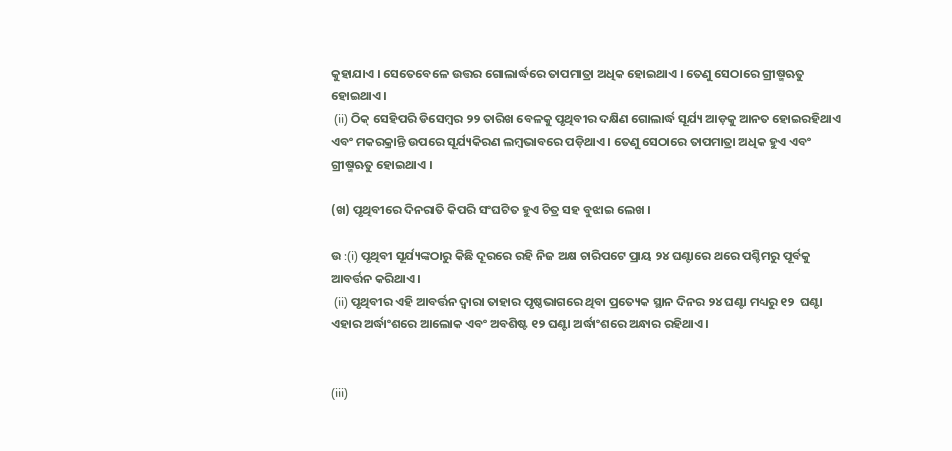କୁହାଯାଏ । ସେତେବେଳେ ଉତ୍ତର ଗୋଲାର୍ଦ୍ଧରେ ତାପମାତ୍ରା ଅଧିକ ହୋଇଥାଏ । ତେଣୁ ସେଠାରେ ଗ୍ରୀଷ୍ମଋତୁ ହୋଇଥାଏ।
 (ii) ଠିକ୍ ସେହିପରି ଡିସେମ୍ବର ୨୨ ତାରିଖ ବେଳକୁ ପୃଥିବୀର ଦକ୍ଷିଣ ଗୋଲାର୍ଦ୍ଧ ସୂର୍ଯ୍ୟ ଆଡ଼କୁ ଆନତ ହୋଇରହିଥାଏ  ଏବଂ ମକରକ୍ରାନ୍ତି ଉପରେ ସୂର୍ଯ୍ୟକିରଣ ଲମ୍ବଭାବରେ ପଡ଼ିଥାଏ । ତେଣୁ ସେଠାରେ ତାପମାତ୍ରା ଅଧିକ ହୁଏ ଏବଂ ଗ୍ରୀଷ୍ମଋତୁ ହୋଇଥାଏ ।

(ଖ) ପୃଥିବୀରେ ଦିନରାତି କିପରି ସଂଘଟିତ ହୁଏ ଚିତ୍ର ସହ ବୁଝାଇ ଲେଖ ।

ଉ :(i) ପୃଥିବୀ ସୂର୍ଯ୍ୟଙ୍କଠାରୁ କିଛି ଦୂରରେ ରହି ନିଜ ଅକ୍ଷ ଚାରିପଟେ ପ୍ରାୟ ୨୪ ଘଣ୍ଟାରେ ଥରେ ପଶ୍ଚିମରୁ ପୂର୍ବକୁ ଆବର୍ତ୍ତନ କରିଥାଏ ।
 (ii) ପୃଥିବୀର ଏହି ଆବର୍ତ୍ତନ ଦ୍ଵାରା ତାହାର ପୃଷ୍ଠଭାଗରେ ଥିବା ପ୍ରତ୍ୟେକ ସ୍ଥାନ ଦିନର ୨୪ ଘଣ୍ଟା ମଧ୍ୟରୁ ୧୨  ଘଣ୍ଟା ଏହାର ଅର୍ଦ୍ଧାଂଶରେ ଆଲୋକ ଏବଂ ଅବଶିଷ୍ଟ ୧୨ ଘଣ୍ଟା ଅର୍ଦ୍ଧାଂଶରେ ଅନ୍ଧାର ରହିଥାଏ।


(iii)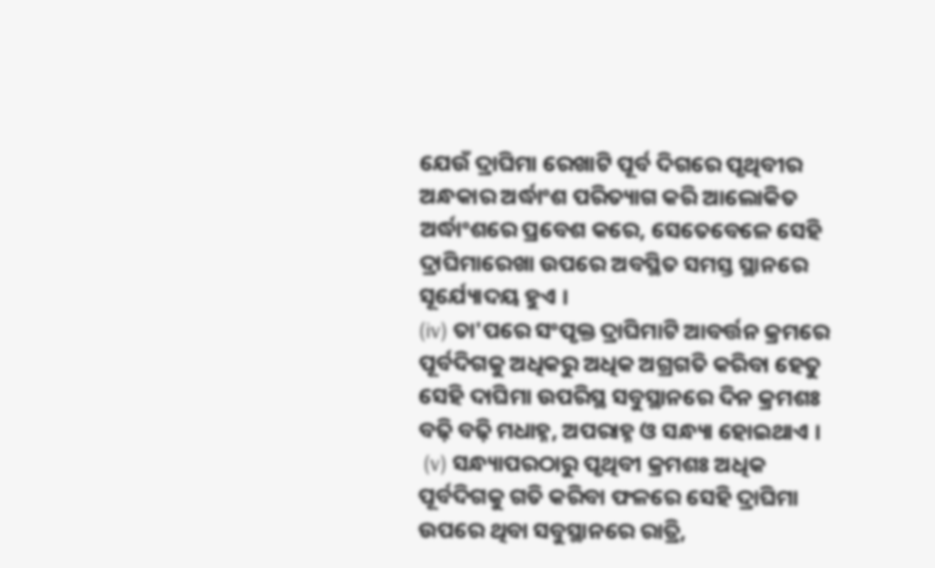ଯେଉଁ ଦ୍ରାଘିମା ରେଖାଟି ପୂର୍ବ ଦିଗରେ ପୃଥିବୀର ଅନ୍ଧକାର ଅର୍ଦ୍ଧାଂଶ ପରିତ୍ୟାଗ କରି ଆଲୋକିତ ଅର୍ଦ୍ଧାଂଶରେ ପ୍ରବେଶ କରେ, ସେତେବେଳେ ସେହି ଦ୍ରାଘିମାରେଖା ଉପରେ ଅବସ୍ଥିତ ସମସ୍ତ ସ୍ଥାନରେ ସୂର୍ଯ୍ୟୋଦୟ ହୁଏ ।
(iv) ତା'ପରେ ସଂପୃକ୍ତ ଦ୍ରାଘିମାଟି ଆବର୍ତ୍ତନ କ୍ରମରେ ପୂର୍ବଦିଗକୁ ଅଧିକରୁ ଅଧିକ ଅଗ୍ରଗତି କରିବା ହେତୁ ସେହି ଦାଘିମା ଉପରିସ୍ଥ ସବୁସ୍ଥାନରେ ଦିନ କ୍ରମଶଃ ବଢ଼ି ବଢ଼ି ମଧାହ୍ନ, ଅପରାହ୍ନ ଓ ସନ୍ଧ୍ୟା ହୋଇଥାଏ ।
 (v) ସନ୍ଧ୍ୟାପରଠାରୁ ପୃଥିବୀ କ୍ରମଶଃ ଅଧିକ ପୂର୍ବଦିଗକୁ ଗତି କରିବା ଫଳରେ ସେହି ଦ୍ରାଘିମା ଉପରେ ଥିବା ସବୁସ୍ଥାନରେ ରାତ୍ରି,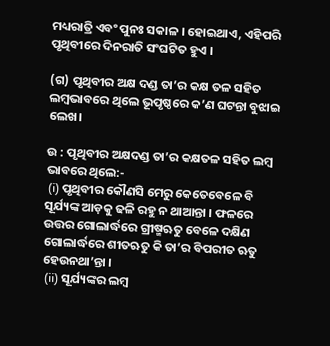ମଧ୍ୟରାତ୍ରି ଏବଂ ପୁନଃ ସକାଳ । ହୋଇଥାଏ, ଏହିପରି ପୃଥିବୀରେ ଦିନରାତି ସଂଘଟିତ ହୁଏ ।

(ଗ) ପୃଥିବୀର ଅକ୍ଷ ଦଣ୍ଡ ତା’ର କକ୍ଷ ତଳ ସହିତ ଲମ୍ବଭାବରେ ଥିଲେ ଭୂପୃଷ୍ଠରେ କ’ଣ ଘଟନ୍ତା ବୁଝାଇ ଲେଖ।

ଉ : ପୃଥିବୀର ଅକ୍ଷଦଣ୍ଡ ତା’ର କକ୍ଷତଳ ସହିତ ଲମ୍ବ ଭାବରେ ଥିଲେ:-
 (i) ପୃଥିବୀର କୌଣସି ମେରୁ କେତେବେଳେ ବି ସୂର୍ଯ୍ୟଙ୍କ ଆଡ଼କୁ ଢଳି ରହୁ ନ ଥାଆନ୍ତା । ଫଳରେ ଉତ୍ତର ଗୋଲାର୍ଦ୍ଧରେ ଗ୍ରୀଷ୍ମଋତୁ ବେଳେ ଦକ୍ଷିଣ ଗୋଲାର୍ଦ୍ଧରେ ଶୀତଋତୁ କି ତା’ର ବିପରୀତ ଋତୁ ହେଉନଥା’ନ୍ତା ।
 (ii) ସୂର୍ଯ୍ୟଙ୍କର ଲମ୍ବ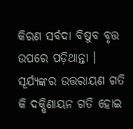କିରଣ ସର୍ବଦା ବିଷୁବ ବୃତ୍ତ ଉପରେ ପଡ଼ିଥାନ୍ତା । ସୂର୍ଯ୍ୟଙ୍କର ଉତ୍ତରାୟଣ ଗତି କି ଦକ୍ଷିଣାୟନ ଗତି ହୋଇ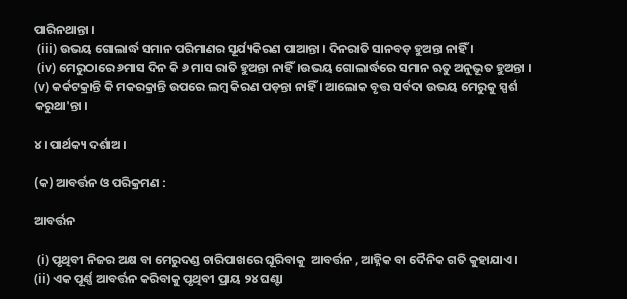ପାରିନଥାନ୍ତା ।
 (iii) ଉଭୟ ଗୋଲାର୍ଦ୍ଧ ସମାନ ପରିମାଣର ସୂର୍ଯ୍ୟକିରଣ ପାଆନ୍ତା । ଦିନରାତି ସାନବଡ଼ ହୁଅନ୍ତା ନାହିଁ ।
 (iv) ମେରୁଠାରେ ୬ମାସ ଦିନ କି ୬ ମାସ ରାତି ହୁଅନ୍ତା ନାହିଁ।ଉଭୟ ଗୋଲାର୍ଦ୍ଧରେ ସମାନ ଋତୁ ଅନୁଭୂତ ହୁଅନ୍ତା । (v) କର୍କଟକ୍ରାନ୍ତି କି ମକରକ୍ରାନ୍ତି ଉପରେ ଲମ୍ବ କିରଣ ପଡ଼ନ୍ତା ନାହିଁ । ଆଲୋକ ବୃତ୍ତ ସର୍ବଦା ଉଭୟ ମେରୁକୁ ସ୍ପର୍ଶ କରୁଥା'ନ୍ତା ।

୪ । ପାର୍ଥକ୍ୟ ଦର୍ଶାଅ ।

(କ) ଆବର୍ତ୍ତନ ଓ ପରିକ୍ରମଣ :

ଆବର୍ତ୍ତନ

 (i) ପୃଥିବୀ ନିଜର ଅକ୍ଷ ବା ମେରୁଦଣ୍ଡ ଚାରିପାଖରେ ଘୂରିବାକୁ  ଆବର୍ତ୍ତନ , ଆହ୍ନିକ ବା ଦୈନିକ ଗତି କୁହାଯାଏ।
(ii) ଏକ ପୂର୍ଣ୍ଣ ଆବର୍ତ୍ତନ କରିବାକୁ ପୃଥିବୀ ପ୍ରାୟ ୨୪ ଘଣ୍ଟା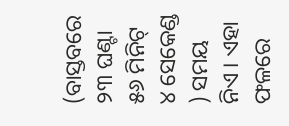(ବାସ୍ତବରେ ୨୩ ଘଣ୍ଟା ୫୬ ମିନିଟ୍ ୪ ସେକେଣ୍ଡ ) ସମୟ ନିଏ । ଏହା ଫଳରେ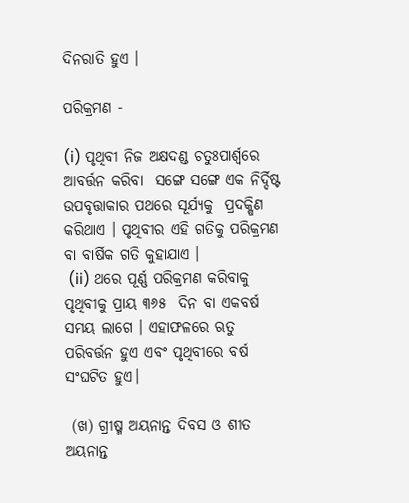ଦିନରାତି ହୁଏ ।

ପରିକ୍ରମଣ -

(i) ପୃଥିବୀ ନିଜ ଅକ୍ଷଦଣ୍ଡ ଚତୁଃପାର୍ଶ୍ଵରେ ଆବର୍ତ୍ତନ କରିବା  ସଙ୍ଗେ ସଙ୍ଗେ ଏକ ନିର୍ଦ୍ଦିଷ୍ଟ ଉପବୃତ୍ତାକାର ପଥରେ ସୂର୍ଯ୍ୟକୁ  ପ୍ରଦକ୍ଷିଣ କରିଥାଏ । ପୃଥିବୀର ଏହି ଗତିକୁ ପରିକ୍ରମଣ ବା ବାର୍ଷିକ ଗତି କୁହାଯାଏ ।
 (ii) ଥରେ ପୂର୍ଣ୍ଣ ପରିକ୍ରମଣ କରିବାକୁ ପୃଥିବୀକୁ ପ୍ରାୟ ୩୬୫  ଦିନ ବା ଏକବର୍ଷ ସମୟ ଲାଗେ । ଏହାଫଳରେ ଋତୁ ପରିବର୍ତ୍ତନ ହୁଏ ଏବଂ ପୃଥିବୀରେ ବର୍ଷ ସଂଘଟିତ ହୁଏ।

 (ଖ) ଗ୍ରୀଷ୍ମ ଅୟନାନ୍ତ ଦିବସ ଓ ଶୀତ ଅୟନାନ୍ତ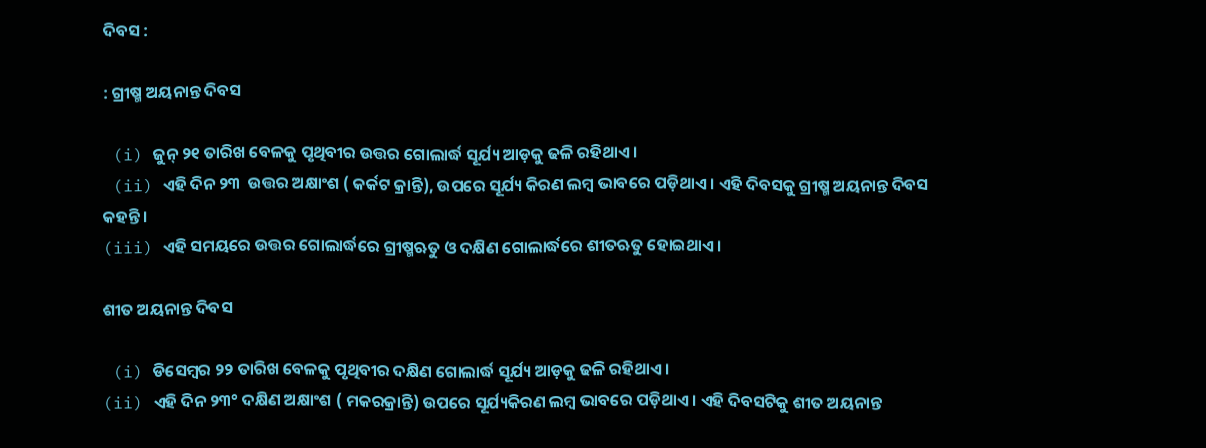ଦିବସ :

: ଗ୍ରୀଷ୍ମ ଅୟନାନ୍ତ ଦିବସ

 (i) ଜୁନ୍ ୨୧ ତାରିଖ ବେଳକୁ ପୃଥିବୀର ଉତ୍ତର ଗୋଲାର୍ଦ୍ଧ ସୂର୍ଯ୍ୟ ଆଡ଼କୁ ଢଳି ରହିଥାଏ ।
 (ii) ଏହି ଦିନ ୨୩  ଉତ୍ତର ଅକ୍ଷାଂଶ ( କର୍କଟ କ୍ରାନ୍ତି), ଉପରେ ସୂର୍ଯ୍ୟ କିରଣ ଲମ୍ବ ଭାବରେ ପଡ଼ିଥାଏ । ଏହି ଦିବସକୁ ଗ୍ରୀଷ୍ମ ଅୟନାନ୍ତ ଦିବସ କହନ୍ତି ।
(iii) ଏହି ସମୟରେ ଉତ୍ତର ଗୋଲାର୍ଦ୍ଧରେ ଗ୍ରୀଷ୍ମଋତୁ ଓ ଦକ୍ଷିଣ ଗୋଲାର୍ଦ୍ଧରେ ଶୀତଋତୁ ହୋଇଥାଏ ।

ଶୀତ ଅୟନାନ୍ତ ଦିବସ

 (i) ଡିସେମ୍ବର ୨୨ ତାରିଖ ବେଳକୁ ପୃଥିବୀର ଦକ୍ଷିଣ ଗୋଲାର୍ଦ୍ଧ ସୂର୍ଯ୍ୟ ଆଡ଼କୁ ଢଳି ରହିଥାଏ ।
(ii) ଏହି ଦିନ ୨୩° ଦକ୍ଷିଣ ଅକ୍ଷାଂଶ ( ମକରକ୍ରାନ୍ତି) ଉପରେ ସୂର୍ଯ୍ୟକିରଣ ଲମ୍ବ ଭାବରେ ପଡ଼ିଥାଏ । ଏହି ଦିବସଟିକୁ ଶୀତ ଅୟନାନ୍ତ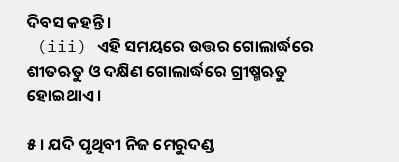ଦିବସ କହନ୍ତି ।
 (iii) ଏହି ସମୟରେ ଉତ୍ତର ଗୋଲାର୍ଦ୍ଧରେ ଶୀତଋତୁ ଓ ଦକ୍ଷିଣ ଗୋଲାର୍ଦ୍ଧରେ ଗ୍ରୀଷ୍ମଋତୁ ହୋଇଥାଏ ।

୫ । ଯଦି ପୃଥିବୀ ନିଜ ମେରୁଦଣ୍ଡ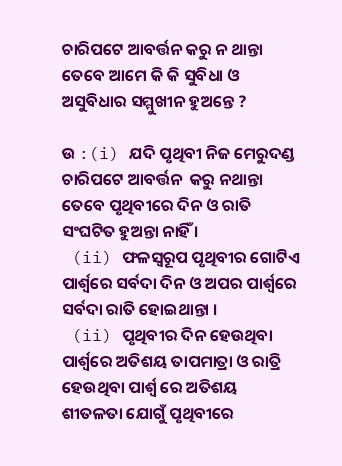ଚାରିପଟେ ଆବର୍ତ୍ତନ କରୁ ନ ଥାନ୍ତା ତେବେ ଆମେ କି କି ସୁବିଧା ଓ ଅସୁବିଧାର ସମ୍ମୁଖୀନ ହୁଅନ୍ତେ ?

ଉ :(i) ଯଦି ପୃଥିବୀ ନିଜ ମେରୁଦଣ୍ଡ ଚାରିପଟେ ଆବର୍ତ୍ତନ  କରୁ ନଥାନ୍ତା ତେବେ ପୃଥିବୀରେ ଦିନ ଓ ରାତି ସଂଘଟିତ ହୁଅନ୍ତା ନାହିଁ ।
 (ii) ଫଳସ୍ବରୂପ ପୃଥିବୀର ଗୋଟିଏ ପାର୍ଶ୍ଵରେ ସର୍ବଦା ଦିନ ଓ ଅପର ପାର୍ଶ୍ଵରେ ସର୍ବଦା ରାତି ହୋଇଥାନ୍ତା ।
 (ii) ପୃଥିବୀର ଦିନ ହେଉଥିବା ପାର୍ଶ୍ୱରେ ଅତିଶୟ ତାପମାତ୍ରା ଓ ରାତ୍ରି ହେଉଥିବା ପାର୍ଶ୍ଵ ରେ ଅତିଶୟ ଶୀତଳତା ଯୋଗୁଁ ପୃଥିବୀରେ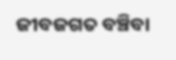ଜୀବଜଗତ ବଞ୍ଚିବା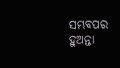ସମ୍ଭବପର ହୁଅନ୍ତା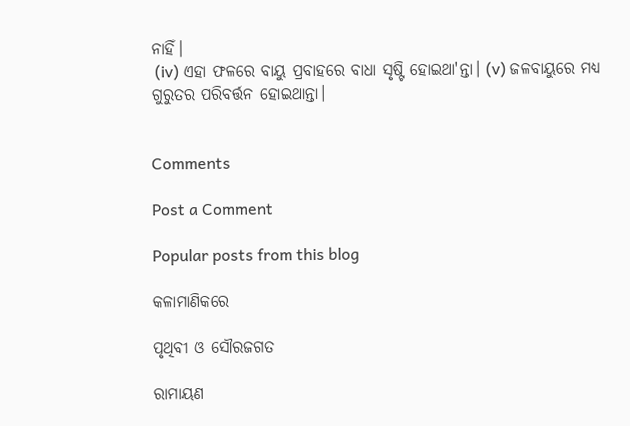ନାହିଁ।
 (iv) ଏହା ଫଳରେ ବାୟୁ ପ୍ରବାହରେ ବାଧା ସୃଷ୍ଟି ହୋଇଥା'ନ୍ତା। (v) ଜଳବାୟୁରେ ମଧ୍ୟ ଗୁରୁତର ପରିବର୍ତ୍ତନ ହୋଇଥାନ୍ତା।


Comments

Post a Comment

Popular posts from this blog

କଳାମାଣିକରେ

ପୃଥିବୀ ଓ ସୌରଜଗତ

ରାମାୟଣ